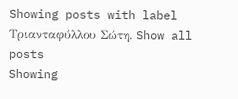Showing posts with label Τριανταφύλλου Σώτη. Show all posts
Showing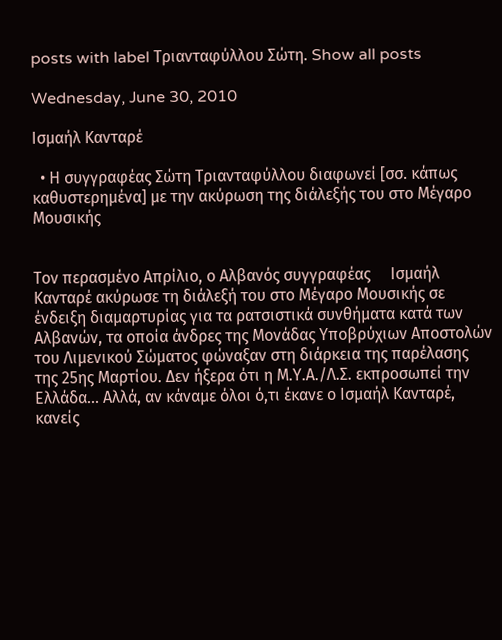posts with label Τριανταφύλλου Σώτη. Show all posts

Wednesday, June 30, 2010

Ισμαήλ Κανταρέ

  • Η συγγραφέας Σώτη Τριανταφύλλου διαφωνεί [σσ. κάπως καθυστερημένα] με την ακύρωση της διάλεξής του στο Μέγαρο Μουσικής


Τον περασμένο Απρίλιο, ο Αλβανός συγγραφέας     Ισμαήλ Κανταρέ ακύρωσε τη διάλεξή του στο Μέγαρο Μουσικής σε ένδειξη διαμαρτυρίας για τα ρατσιστικά συνθήματα κατά των Αλβανών, τα οποία άνδρες της Μονάδας Υποβρύχιων Αποστολών του Λιμενικού Σώματος φώναξαν στη διάρκεια της παρέλασης της 25ης Μαρτίου. Δεν ήξερα ότι η Μ.Υ.Α./Λ.Σ. εκπροσωπεί την Ελλάδα... Αλλά, αν κάναμε όλοι ό,τι έκανε ο Ισμαήλ Κανταρέ, κανείς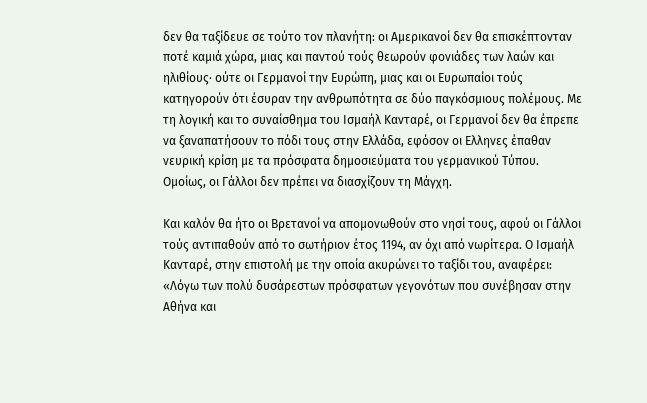δεν θα ταξίδευε σε τούτο τον πλανήτη: οι Αμερικανοί δεν θα επισκέπτονταν ποτέ καμιά χώρα, μιας και παντού τούς θεωρούν φονιάδες των λαών και ηλιθίους· ούτε οι Γερμανοί την Ευρώπη, μιας και οι Ευρωπαίοι τούς κατηγορούν ότι έσυραν την ανθρωπότητα σε δύο παγκόσμιους πολέμους. Με τη λογική και το συναίσθημα του Ισμαήλ Κανταρέ, οι Γερμανοί δεν θα έπρεπε να ξαναπατήσουν το πόδι τους στην Ελλάδα, εφόσον οι Ελληνες έπαθαν νευρική κρίση με τα πρόσφατα δημοσιεύματα του γερμανικού Τύπου. Ομοίως, οι Γάλλοι δεν πρέπει να διασχίζουν τη Μάγχη.

Και καλόν θα ήτο οι Βρετανοί να απομονωθούν στο νησί τους, αφού οι Γάλλοι τούς αντιπαθούν από το σωτήριον έτος 1194, αν όχι από νωρίτερα. Ο Ισμαήλ Κανταρέ, στην επιστολή με την οποία ακυρώνει το ταξίδι του, αναφέρει: «Λόγω των πολύ δυσάρεστων πρόσφατων γεγονότων που συνέβησαν στην Αθήνα και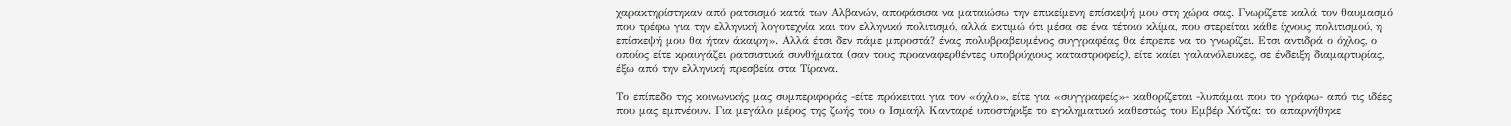χαρακτηρίστηκαν από ρατσισμό κατά των Αλβανών, αποφάσισα να ματαιώσω την επικείμενη επίσκεψή μου στη χώρα σας. Γνωρίζετε καλά τον θαυμασμό που τρέφω για την ελληνική λογοτεχνία και τον ελληνικό πολιτισμό, αλλά εκτιμώ ότι μέσα σε ένα τέτοιο κλίμα, που στερείται κάθε ίχνους πολιτισμού, η επίσκεψή μου θα ήταν άκαιρη». Αλλά έτσι δεν πάμε μπροστά? ένας πολυβραβευμένος συγγραφέας θα έπρεπε να το γνωρίζει. Ετσι αντιδρά ο όχλος, ο οποίος είτε κραυγάζει ρατσιστικά συνθήματα (σαν τους προαναφερθέντες υποβρύχιους καταστροφείς), είτε καίει γαλανόλευκες, σε ένδειξη διαμαρτυρίας, έξω από την ελληνική πρεσβεία στα Τίρανα.

Το επίπεδο της κοινωνικής μας συμπεριφοράς -είτε πρόκειται για τον «όχλο», είτε για «συγγραφείς»- καθορίζεται -λυπάμαι που το γράφω- από τις ιδέες που μας εμπνέουν. Για μεγάλο μέρος της ζωής του ο Ισμαήλ Κανταρέ υποστήριξε το εγκληματικό καθεστώς του Εμβέρ Χότζα: το απαρνήθηκε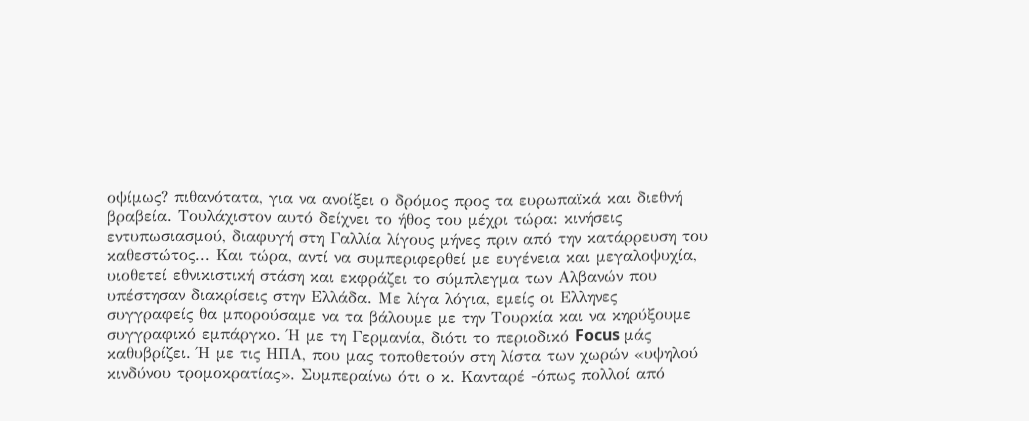οψίμως? πιθανότατα, για να ανοίξει ο δρόμος προς τα ευρωπαϊκά και διεθνή βραβεία. Τουλάχιστον αυτό δείχνει το ήθος του μέχρι τώρα: κινήσεις εντυπωσιασμού, διαφυγή στη Γαλλία λίγους μήνες πριν από την κατάρρευση του καθεστώτος... Και τώρα, αντί να συμπεριφερθεί με ευγένεια και μεγαλοψυχία, υιοθετεί εθνικιστική στάση και εκφράζει το σύμπλεγμα των Αλβανών που υπέστησαν διακρίσεις στην Ελλάδα. Με λίγα λόγια, εμείς οι Ελληνες συγγραφείς θα μπορούσαμε να τα βάλουμε με την Τουρκία και να κηρύξουμε συγγραφικό εμπάργκο. Ή με τη Γερμανία, διότι το περιοδικό Focus μάς καθυβρίζει. Ή με τις ΗΠΑ, που μας τοποθετούν στη λίστα των χωρών «υψηλού κινδύνου τρομοκρατίας». Συμπεραίνω ότι ο κ. Κανταρέ -όπως πολλοί από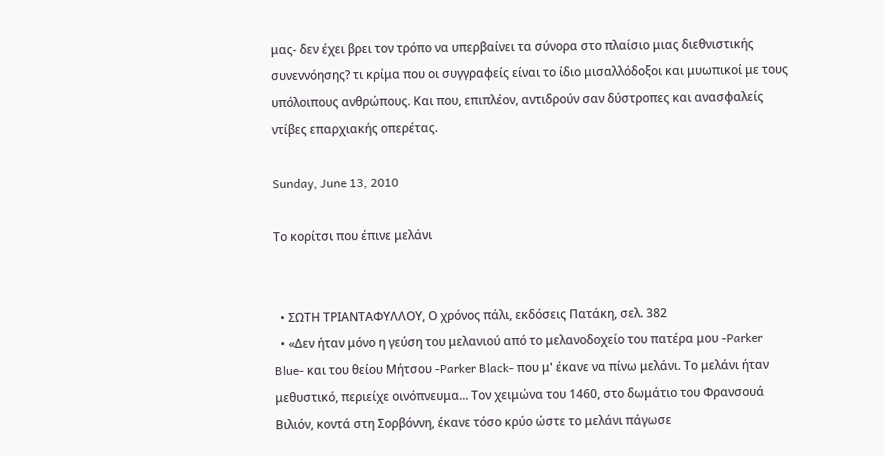μας- δεν έχει βρει τον τρόπο να υπερβαίνει τα σύνορα στο πλαίσιο μιας διεθνιστικής συνεννόησης? τι κρίμα που οι συγγραφείς είναι το ίδιο μισαλλόδοξοι και μυωπικοί με τους υπόλοιπους ανθρώπους. Και που, επιπλέον, αντιδρούν σαν δύστροπες και ανασφαλείς ντίβες επαρχιακής οπερέτας.

Sunday, June 13, 2010

Το κορίτσι που έπινε μελάνι


  • ΣΩΤΗ ΤΡΙΑΝΤΑΦΥΛΛΟΥ, Ο χρόνος πάλι, εκδόσεις Πατάκη, σελ. 382
  • «Δεν ήταν μόνο η γεύση του μελανιού από το μελανοδοχείο του πατέρα μου -Parker Blue- και του θείου Μήτσου -Parker Black- που μ' έκανε να πίνω μελάνι. Το μελάνι ήταν μεθυστικό, περιείχε οινόπνευμα... Τον χειμώνα του 1460, στο δωμάτιο του Φρανσουά Βιλιόν, κοντά στη Σορβόννη, έκανε τόσο κρύο ώστε το μελάνι πάγωσε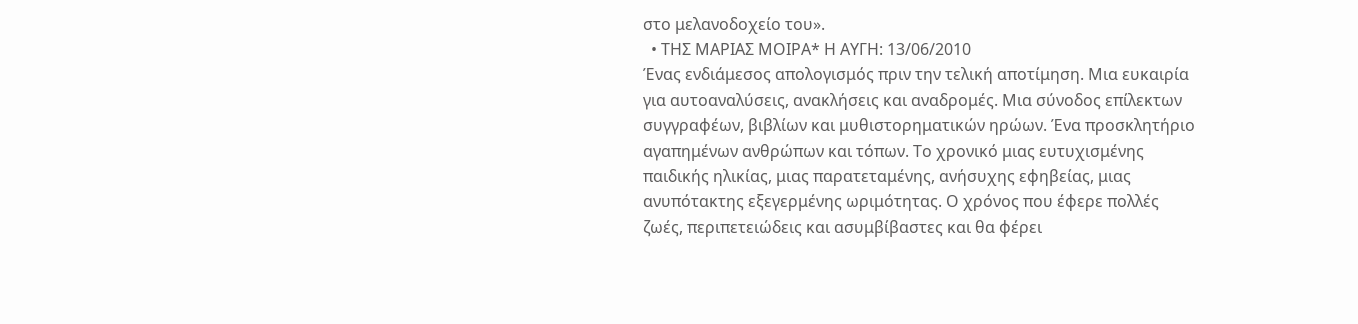στο μελανοδοχείο του».
  • ΤΗΣ ΜΑΡΙΑΣ ΜΟΙΡΑ* Η ΑΥΓΗ: 13/06/2010
Ένας ενδιάμεσος απολογισμός πριν την τελική αποτίμηση. Μια ευκαιρία για αυτοαναλύσεις, ανακλήσεις και αναδρομές. Μια σύνοδος επίλεκτων συγγραφέων, βιβλίων και μυθιστορηματικών ηρώων. Ένα προσκλητήριο αγαπημένων ανθρώπων και τόπων. Το χρονικό μιας ευτυχισμένης παιδικής ηλικίας, μιας παρατεταμένης, ανήσυχης εφηβείας, μιας ανυπότακτης εξεγερμένης ωριμότητας. Ο χρόνος που έφερε πολλές ζωές, περιπετειώδεις και ασυμβίβαστες και θα φέρει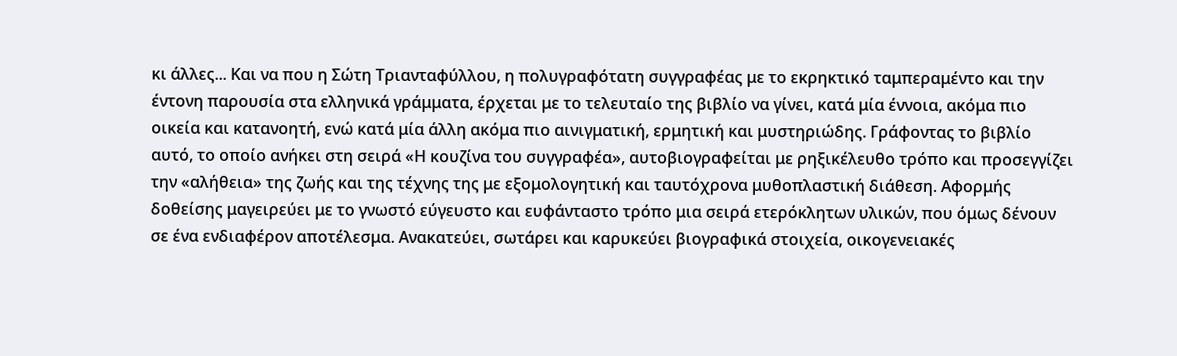κι άλλες... Και να που η Σώτη Τριανταφύλλου, η πολυγραφότατη συγγραφέας με το εκρηκτικό ταμπεραμέντο και την έντονη παρουσία στα ελληνικά γράμματα, έρχεται με το τελευταίο της βιβλίο να γίνει, κατά μία έννοια, ακόμα πιο οικεία και κατανοητή, ενώ κατά μία άλλη ακόμα πιο αινιγματική, ερμητική και μυστηριώδης. Γράφοντας το βιβλίο αυτό, το οποίο ανήκει στη σειρά «Η κουζίνα του συγγραφέα», αυτοβιογραφείται με ρηξικέλευθο τρόπο και προσεγγίζει την «αλήθεια» της ζωής και της τέχνης της με εξομολογητική και ταυτόχρονα μυθοπλαστική διάθεση. Αφορμής δοθείσης μαγειρεύει με το γνωστό εύγευστο και ευφάνταστο τρόπο μια σειρά ετερόκλητων υλικών, που όμως δένουν σε ένα ενδιαφέρον αποτέλεσμα. Ανακατεύει, σωτάρει και καρυκεύει βιογραφικά στοιχεία, οικογενειακές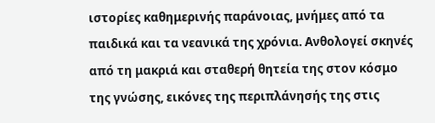ιστορίες καθημερινής παράνοιας, μνήμες από τα παιδικά και τα νεανικά της χρόνια. Ανθολογεί σκηνές από τη μακριά και σταθερή θητεία της στον κόσμο της γνώσης, εικόνες της περιπλάνησής της στις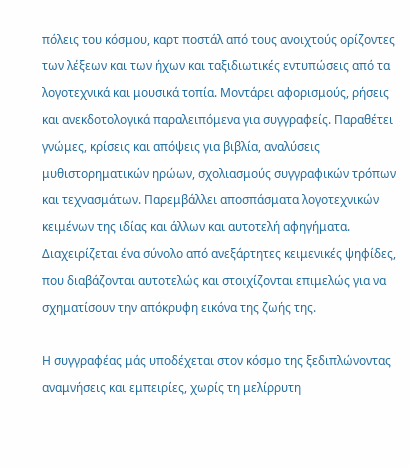πόλεις του κόσμου, καρτ ποστάλ από τους ανοιχτούς ορίζοντες των λέξεων και των ήχων και ταξιδιωτικές εντυπώσεις από τα λογοτεχνικά και μουσικά τοπία. Μοντάρει αφορισμούς, ρήσεις και ανεκδοτολογικά παραλειπόμενα για συγγραφείς. Παραθέτει γνώμες, κρίσεις και απόψεις για βιβλία, αναλύσεις μυθιστορηματικών ηρώων, σχολιασμούς συγγραφικών τρόπων και τεχνασμάτων. Παρεμβάλλει αποσπάσματα λογοτεχνικών κειμένων της ιδίας και άλλων και αυτοτελή αφηγήματα. Διαχειρίζεται ένα σύνολο από ανεξάρτητες κειμενικές ψηφίδες, που διαβάζονται αυτοτελώς και στοιχίζονται επιμελώς για να σχηματίσουν την απόκρυφη εικόνα της ζωής της.

Η συγγραφέας μάς υποδέχεται στον κόσμο της ξεδιπλώνοντας αναμνήσεις και εμπειρίες, χωρίς τη μελίρρυτη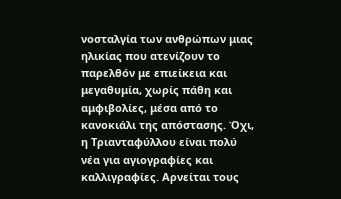νοσταλγία των ανθρώπων μιας ηλικίας που ατενίζουν το παρελθόν με επιείκεια και μεγαθυμία, χωρίς πάθη και αμφιβολίες, μέσα από το κανοκιάλι της απόστασης. Όχι, η Τριανταφύλλου είναι πολύ νέα για αγιογραφίες και καλλιγραφίες. Αρνείται τους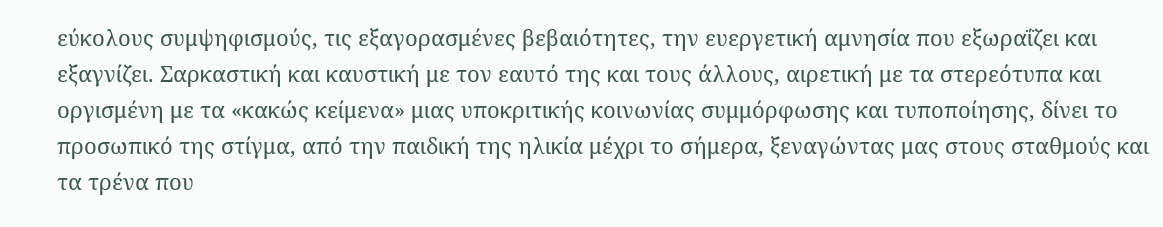εύκολους συμψηφισμούς, τις εξαγορασμένες βεβαιότητες, την ευεργετική αμνησία που εξωραΐζει και εξαγνίζει. Σαρκαστική και καυστική με τον εαυτό της και τους άλλους, αιρετική με τα στερεότυπα και οργισμένη με τα «κακώς κείμενα» μιας υποκριτικής κοινωνίας συμμόρφωσης και τυποποίησης, δίνει το προσωπικό της στίγμα, από την παιδική της ηλικία μέχρι το σήμερα, ξεναγώντας μας στους σταθμούς και τα τρένα που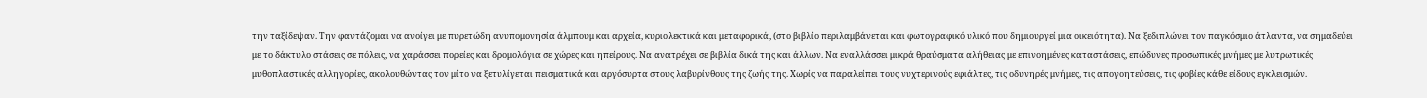την ταξίδεψαν. Την φαντάζομαι να ανοίγει με πυρετώδη ανυπομονησία άλμπουμ και αρχεία, κυριολεκτικά και μεταφορικά, (στο βιβλίο περιλαμβάνεται και φωτογραφικό υλικό που δημιουργεί μια οικειότητα). Να ξεδιπλώνει τον παγκόσμιο άτλαντα, να σημαδεύει με το δάκτυλο στάσεις σε πόλεις, να χαράσσει πορείες και δρομολόγια σε χώρες και ηπείρους. Να ανατρέχει σε βιβλία δικά της και άλλων. Να εναλλάσσει μικρά θραύσματα αλήθειας με επινοημένες καταστάσεις, επώδυνες προσωπικές μνήμες με λυτρωτικές μυθοπλαστικές αλληγορίες, ακολουθώντας τον μίτο να ξετυλίγεται πεισματικά και αργόσυρτα στους λαβυρίνθους της ζωής της. Χωρίς να παραλείπει τους νυχτερινούς εφιάλτες, τις οδυνηρές μνήμες, τις απογοητεύσεις, τις φοβίες κάθε είδους εγκλεισμών.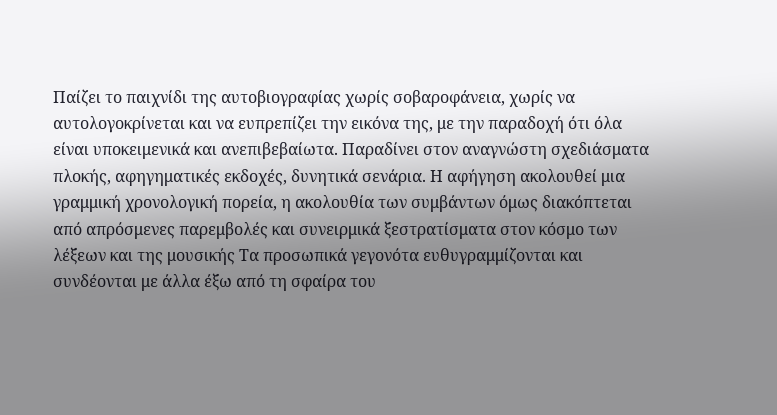Παίζει το παιχνίδι της αυτοβιογραφίας χωρίς σοβαροφάνεια, χωρίς να αυτολογοκρίνεται και να ευπρεπίζει την εικόνα της, με την παραδοχή ότι όλα είναι υποκειμενικά και ανεπιβεβαίωτα. Παραδίνει στον αναγνώστη σχεδιάσματα πλοκής, αφηγηματικές εκδοχές, δυνητικά σενάρια. Η αφήγηση ακολουθεί μια γραμμική χρονολογική πορεία, η ακολουθία των συμβάντων όμως διακόπτεται από απρόσμενες παρεμβολές και συνειρμικά ξεστρατίσματα στον κόσμο των λέξεων και της μουσικής Τα προσωπικά γεγονότα ευθυγραμμίζονται και συνδέονται με άλλα έξω από τη σφαίρα του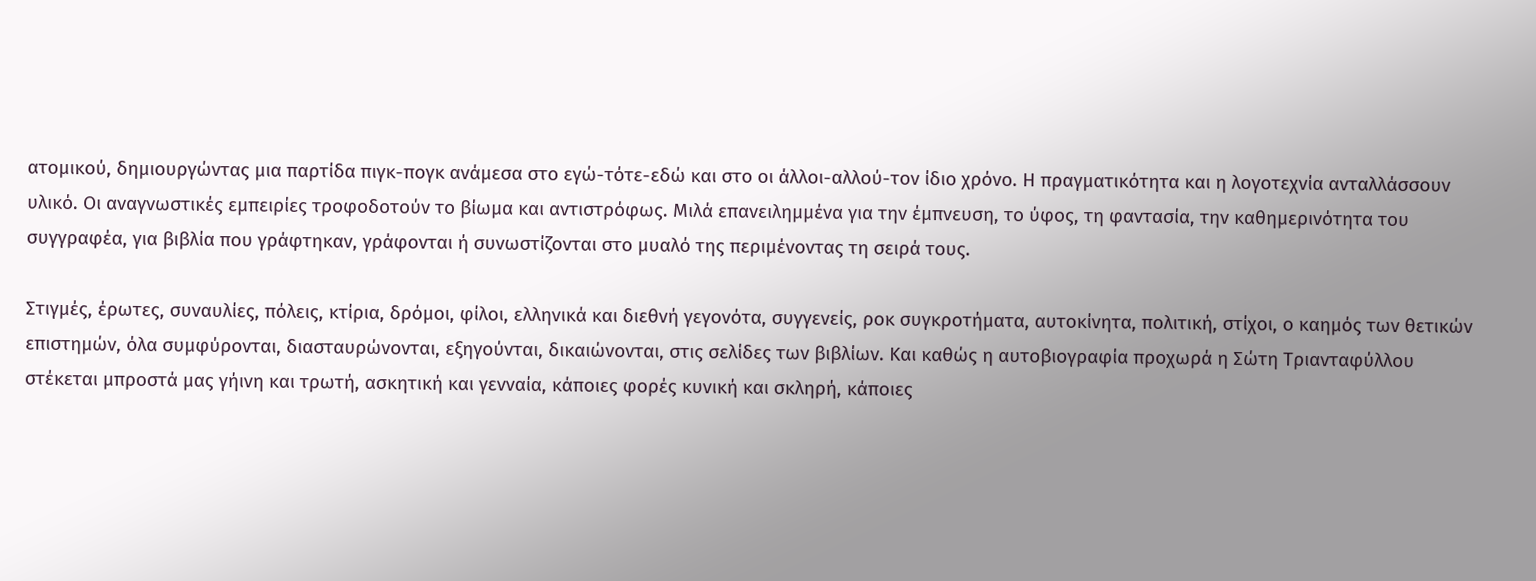ατομικού, δημιουργώντας μια παρτίδα πιγκ-πογκ ανάμεσα στο εγώ-τότε-εδώ και στο οι άλλοι-αλλού-τον ίδιο χρόνο. Η πραγματικότητα και η λογοτεχνία ανταλλάσσουν υλικό. Οι αναγνωστικές εμπειρίες τροφοδοτούν το βίωμα και αντιστρόφως. Μιλά επανειλημμένα για την έμπνευση, το ύφος, τη φαντασία, την καθημερινότητα του συγγραφέα, για βιβλία που γράφτηκαν, γράφονται ή συνωστίζονται στο μυαλό της περιμένοντας τη σειρά τους.

Στιγμές, έρωτες, συναυλίες, πόλεις, κτίρια, δρόμοι, φίλοι, ελληνικά και διεθνή γεγονότα, συγγενείς, ροκ συγκροτήματα, αυτοκίνητα, πολιτική, στίχοι, ο καημός των θετικών επιστημών, όλα συμφύρονται, διασταυρώνονται, εξηγούνται, δικαιώνονται, στις σελίδες των βιβλίων. Και καθώς η αυτοβιογραφία προχωρά η Σώτη Τριανταφύλλου στέκεται μπροστά μας γήινη και τρωτή, ασκητική και γενναία, κάποιες φορές κυνική και σκληρή, κάποιες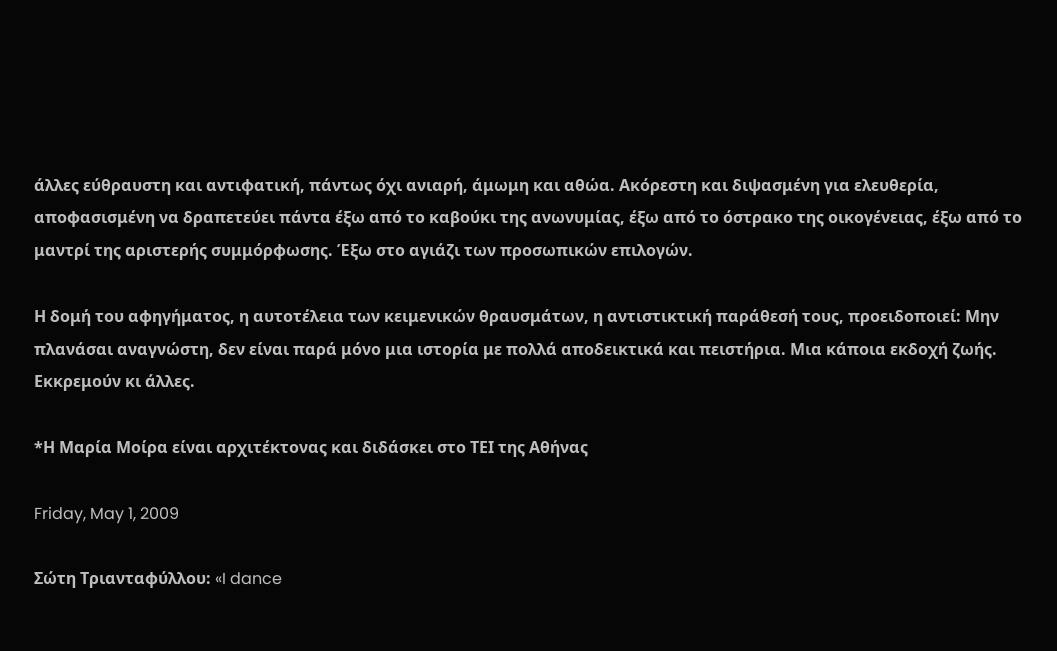άλλες εύθραυστη και αντιφατική, πάντως όχι ανιαρή, άμωμη και αθώα. Ακόρεστη και διψασμένη για ελευθερία, αποφασισμένη να δραπετεύει πάντα έξω από το καβούκι της ανωνυμίας, έξω από το όστρακο της οικογένειας, έξω από το μαντρί της αριστερής συμμόρφωσης. Έξω στο αγιάζι των προσωπικών επιλογών.

Η δομή του αφηγήματος, η αυτοτέλεια των κειμενικών θραυσμάτων, η αντιστικτική παράθεσή τους, προειδοποιεί: Μην πλανάσαι αναγνώστη, δεν είναι παρά μόνο μια ιστορία με πολλά αποδεικτικά και πειστήρια. Μια κάποια εκδοχή ζωής. Εκκρεμούν κι άλλες.

*Η Μαρία Μοίρα είναι αρχιτέκτονας και διδάσκει στο ΤΕΙ της Αθήνας

Friday, May 1, 2009

Σώτη Τριανταφύλλου: «I dance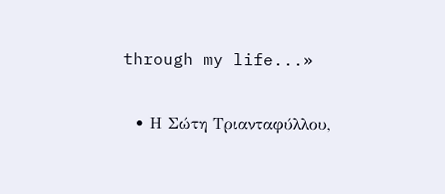through my life...»

  • Η Σώτη Τριανταφύλλου,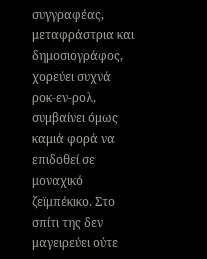συγγραφέας, μεταφράστρια και δημοσιογράφος, χορεύει συχνά ροκ-εν-ρολ, συμβαίνει όμως καμιά φορά να επιδοθεί σε μοναχικό ζεϊμπέκικο. Στο σπίτι της δεν μαγειρεύει ούτε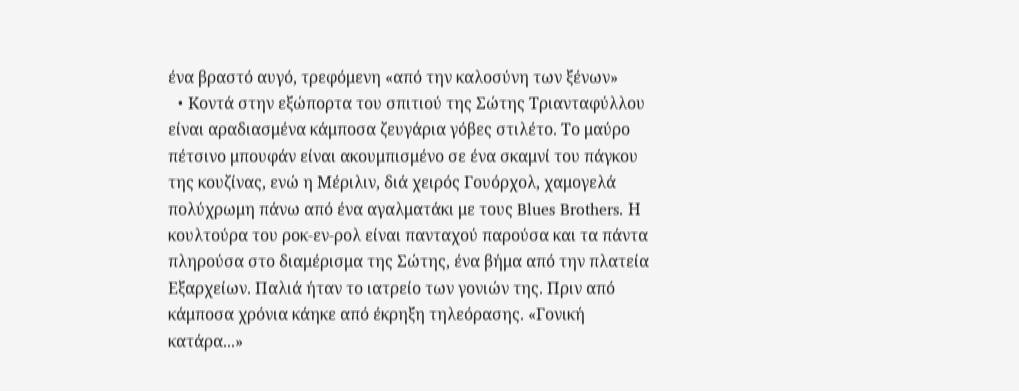ένα βραστό αυγό, τρεφόμενη «από την καλοσύνη των ξένων»
  • Kοντά στην εξώπορτα του σπιτιού της Σώτης Τριανταφύλλου είναι αραδιασμένα κάμποσα ζευγάρια γόβες στιλέτο. Το μαύρο πέτσινο μπουφάν είναι ακουμπισμένο σε ένα σκαμνί του πάγκου της κουζίνας, ενώ η Μέριλιν, διά χειρός Γουόρχολ, χαμογελά πολύχρωμη πάνω από ένα αγαλματάκι με τους Blues Brothers. Η κουλτούρα του ροκ-εν-ρολ είναι πανταχού παρούσα και τα πάντα πληρούσα στο διαμέρισμα της Σώτης, ένα βήμα από την πλατεία Εξαρχείων. Παλιά ήταν το ιατρείο των γονιών της. Πριν από κάμποσα χρόνια κάηκε από έκρηξη τηλεόρασης. «Γονική κατάρα...»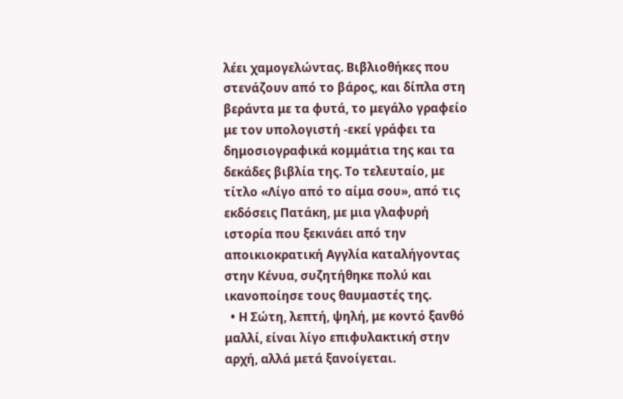λέει χαμογελώντας. Βιβλιοθήκες που στενάζουν από το βάρος, και δίπλα στη βεράντα με τα φυτά, το μεγάλο γραφείο με τον υπολογιστή -εκεί γράφει τα δημοσιογραφικά κομμάτια της και τα δεκάδες βιβλία της. Το τελευταίο, με τίτλο «Λίγο από το αίμα σου», από τις εκδόσεις Πατάκη, με μια γλαφυρή ιστορία που ξεκινάει από την αποικιοκρατική Αγγλία καταλήγοντας στην Κένυα, συζητήθηκε πολύ και ικανοποίησε τους θαυμαστές της.
  • Η Σώτη, λεπτή, ψηλή, με κοντό ξανθό μαλλί, είναι λίγο επιφυλακτική στην αρχή, αλλά μετά ξανοίγεται.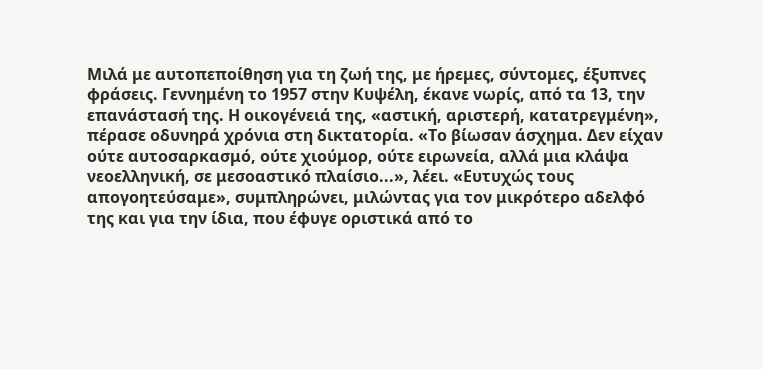Μιλά με αυτοπεποίθηση για τη ζωή της, με ήρεμες, σύντομες, έξυπνες φράσεις. Γεννημένη το 1957 στην Κυψέλη, έκανε νωρίς, από τα 13, την επανάστασή της. Η οικογένειά της, «αστική, αριστερή, κατατρεγμένη», πέρασε οδυνηρά χρόνια στη δικτατορία. «Το βίωσαν άσχημα. Δεν είχαν ούτε αυτοσαρκασμό, ούτε χιούμορ, ούτε ειρωνεία, αλλά μια κλάψα νεοελληνική, σε μεσοαστικό πλαίσιο...», λέει. «Ευτυχώς τους απογοητεύσαμε», συμπληρώνει, μιλώντας για τον μικρότερο αδελφό της και για την ίδια, που έφυγε οριστικά από το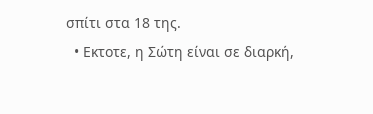σπίτι στα 18 της.
  • Εκτοτε, η Σώτη είναι σε διαρκή,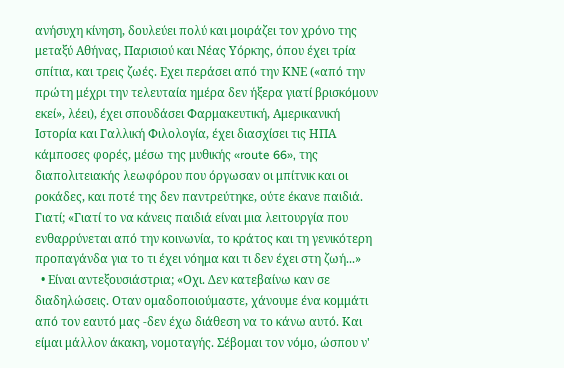ανήσυχη κίνηση, δουλεύει πολύ και μοιράζει τον χρόνο της μεταξύ Αθήνας, Παρισιού και Νέας Υόρκης, όπου έχει τρία σπίτια, και τρεις ζωές. Εχει περάσει από την ΚΝΕ («από την πρώτη μέχρι την τελευταία ημέρα δεν ήξερα γιατί βρισκόμουν εκεί», λέει), έχει σπουδάσει Φαρμακευτική, Αμερικανική Ιστορία και Γαλλική Φιλολογία, έχει διασχίσει τις ΗΠΑ κάμποσες φορές, μέσω της μυθικής «route 66», της διαπολιτειακής λεωφόρου που όργωσαν οι μπίτνικ και οι ροκάδες, και ποτέ της δεν παντρεύτηκε, ούτε έκανε παιδιά. Γιατί; «Γιατί το να κάνεις παιδιά είναι μια λειτουργία που ενθαρρύνεται από την κοινωνία, το κράτος και τη γενικότερη προπαγάνδα για το τι έχει νόημα και τι δεν έχει στη ζωή...»
  • Είναι αντεξουσιάστρια; «Οχι. Δεν κατεβαίνω καν σε διαδηλώσεις. Οταν ομαδοποιούμαστε, χάνουμε ένα κομμάτι από τον εαυτό μας -δεν έχω διάθεση να το κάνω αυτό. Και είμαι μάλλον άκακη, νομοταγής. Σέβομαι τον νόμο, ώσπου ν'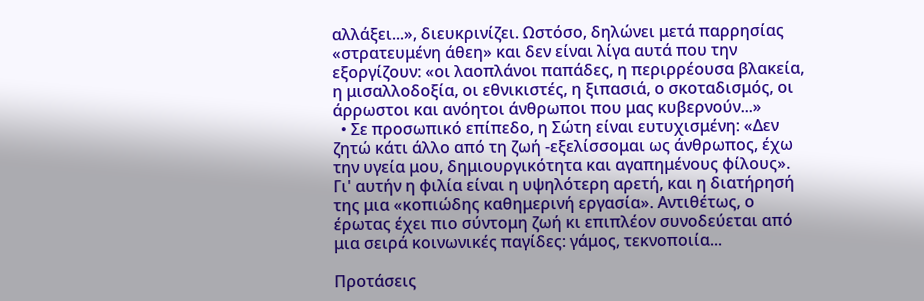αλλάξει...», διευκρινίζει. Ωστόσο, δηλώνει μετά παρρησίας «στρατευμένη άθεη» και δεν είναι λίγα αυτά που την εξοργίζουν: «οι λαοπλάνοι παπάδες, η περιρρέουσα βλακεία, η μισαλλοδοξία, οι εθνικιστές, η ξιπασιά, ο σκοταδισμός, οι άρρωστοι και ανόητοι άνθρωποι που μας κυβερνούν...»
  • Σε προσωπικό επίπεδο, η Σώτη είναι ευτυχισμένη: «Δεν ζητώ κάτι άλλο από τη ζωή -εξελίσσομαι ως άνθρωπος, έχω την υγεία μου, δημιουργικότητα και αγαπημένους φίλους». Γι' αυτήν η φιλία είναι η υψηλότερη αρετή, και η διατήρησή της μια «κοπιώδης καθημερινή εργασία». Αντιθέτως, ο έρωτας έχει πιο σύντομη ζωή κι επιπλέον συνοδεύεται από μια σειρά κοινωνικές παγίδες: γάμος, τεκνοποιία...

Προτάσεις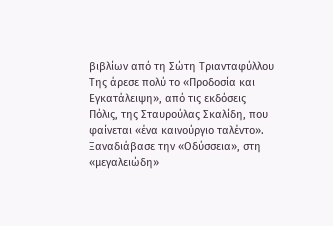βιβλίων από τη Σώτη Τριανταφύλλου
Της άρεσε πολύ το «Προδοσία και Εγκατάλειψη», από τις εκδόσεις Πόλις, της Σταυρούλας Σκαλίδη, που φαίνεται «ένα καινούργιο ταλέντο».
Ξαναδιάβασε την «Οδύσσεια», στη «μεγαλειώδη»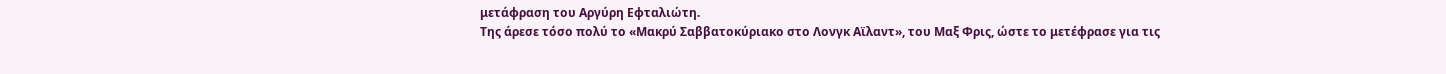μετάφραση του Αργύρη Εφταλιώτη.
Της άρεσε τόσο πολύ το «Μακρύ Σαββατοκύριακο στο Λονγκ Αϊλαντ», του Μαξ Φρις, ώστε το μετέφρασε για τις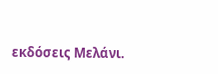εκδόσεις Μελάνι.